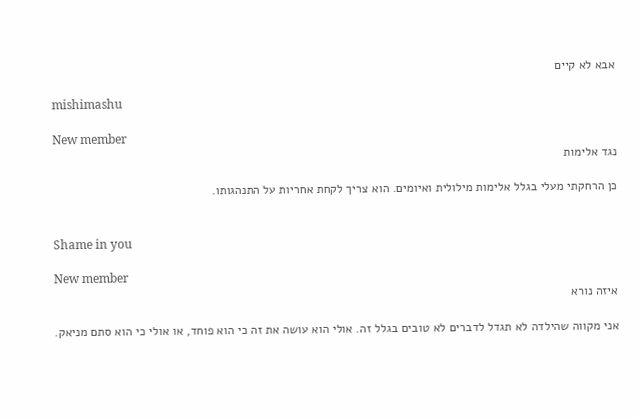אבא לא קיים

mishimashu

New member
נגד אלימות

כן הרחקתי מעלי בגלל אלימות מילולית ואיומים. הוא צריך לקחת אחריות על התנהגותו.


Shame in you

New member
איזה נורא

אני מקווה שהילדה לא תגדל לדברים לא טובים בגלל זה. אולי הוא עושה את זה כי הוא פוחד, או אולי כי הוא סתם מניאק.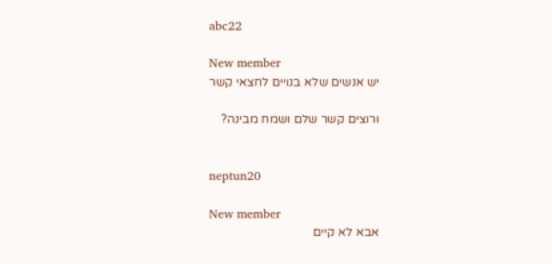abc22

New member
יש אנשים שלא בנויים לחצאי קשר

ורוצים קשר שלם ושמח מבינה?


neptun20

New member
אבא לא קיים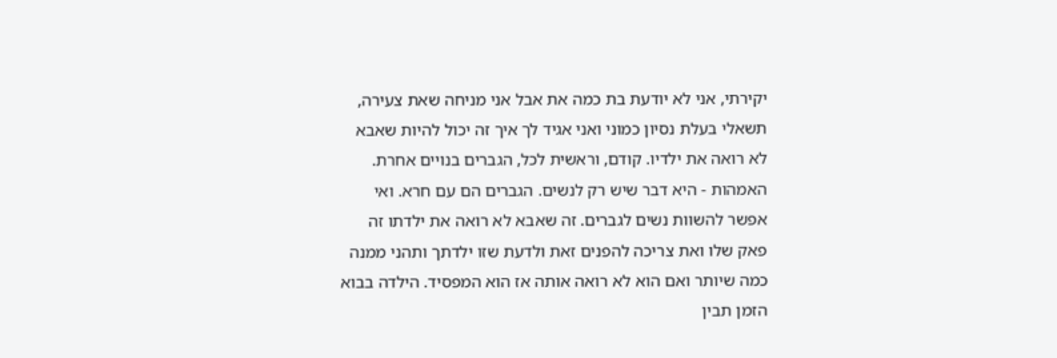יקירתי, אני לא יודעת בת כמה את אבל אני מניחה שאת צעירה, תשאלי בעלת נסיון כמוני ואני אגיד לך איך זה יכול להיות שאבא לא רואה את ילדיו. קודם, וראשית לכל, הגברים בנויים אחרת. האמהות - היא דבר שיש רק לנשים. הגברים הם עם חרא. ואי אפשר להשוות נשים לגברים. זה שאבא לא רואה את ילדתו זה פאק שלו ואת צריכה להפנים זאת ולדעת שזו ילדתך ותהני ממנה כמה שיותר ואם הוא לא רואה אותה אז הוא המפסיד. הילדה בבוא הזמן תבין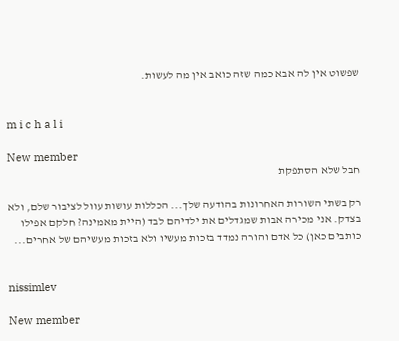שפשוט אין לה אבא כמה שזה כואב אין מה לעשות.


m i c h a l i

New member
חבל שלא הסתפקת

רק בשתי השורות האחרונות בהודעה שלך... הכללות עושות עוול לציבור שלם, ולא בצדק. אני מכירה אבות שמגדלים את ילדיהם לבד (היית מאמינה? חלקם אפילו כותבים כאן) כל אדם והורה נמדד בזכות מעשיו ולא בזכות מעשיהם של אחרים...


nissimlev

New member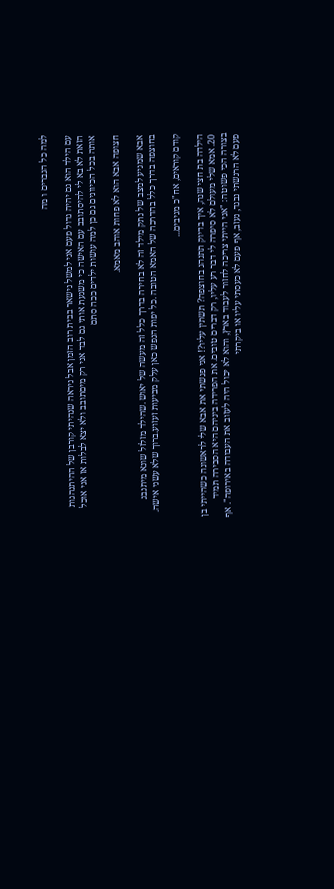למה כל הגברים ו מה

עם הילד הוא גם יהיה גדול פעם אני למשל נישאר בבית רוב הזמן אבל ניראה שנהיתי קורבן של ההיתנהגות הזאת לא בא לי להיסתובב עם האישה כי משגעת אותי גם לבד אני רק מיםתובב ולא יצא לבלות אז אני אוכל אותה בכל הכיוונים גם כן למה עושות ילדים ככה סתם

חצופה אבא הוא לא פחות אוהב מאמא.

אבא שמגיע למצב של נתק מילד זה לא בחירה בדרך כלל זה מעשה של יאוש .שהילד מזלזל שונא מיתנבג בחוצפה בדרך כלל בהדרכה של האמא הטובה .כל יפות הנפש כאן עלק מביעות זעזוע.ברוך שלא עשני אישה.

קודם קוראים, אח"כ מגיבים...

הילדה בת חצי שנה, איך בדיוק תתנהג בחוצפה? תשתין עליו?! אני פגשתי את אבא שלי לראשונה כשהייתי בן 20. אמא שלי מעולם לא סיפרה לי דבר רע עליו, רק דברים טובים. את הפרידה ביניהם היא הסבירה תמיד בצורה הכי פשוטה: "אני הייתי צריכה לחזור לעבוד בארץ, והוא לא יכול היה לעזוב את העבודה באירופה". אף פעם לא הרגשתי נבגד, נעזב, אף פעם לא כעסתי עליו או ביקרתי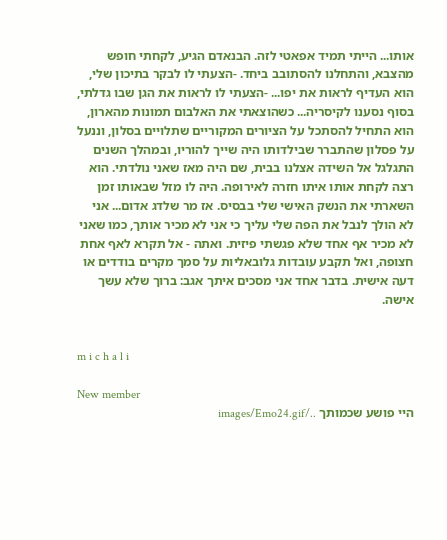אותו... הייתי תמיד אפאטי לזה. הבנאדם הגיע, לקחתי חופש מהצבא, והתחלנו להסתובב ביחד. -הצעתי לו לבקר בתיכון שלי, הוא העדיף לראות את יפו... -הצעתי לו לראות את הגן שבו גדלתי, בסוף נסענו לקיסריה... כשהוצאתי את האלבום תמונות מהארון, הוא התחיל להסתכל על הציורים המקוריים שתלויים בסלון, וננעל על פסלון שהתברר שבילדותו היה שייך להוריו, ובמהלך השנים התגלגל אל השידה אצלנו בבית, שם היה מאז שאני נולדתי. הוא רצה לקחת אותו איתו חזרה לאירופה. היה לו מזל שבאותו זמן השארתי את הנשק האישי שלי בבסיס. אז מר שלדג אדום... אני לא הולך לנבל את הפה שלי עליך כי אני לא מכיר אותך, כמו שאני לא מכיר אף אחד שלא פגשתי פיזית. ואתה - אל תקרא לאף אחת חצופה, ואל תקבע עובדות גלובאליות על סמך מקרים בודדים או דעה אישית. בדבר אחד אני מסכים איתך אגב: ברוך שלא עשך אישה.


m i c h a l i

New member
היי פושע שכמותך ../images/Emo24.gif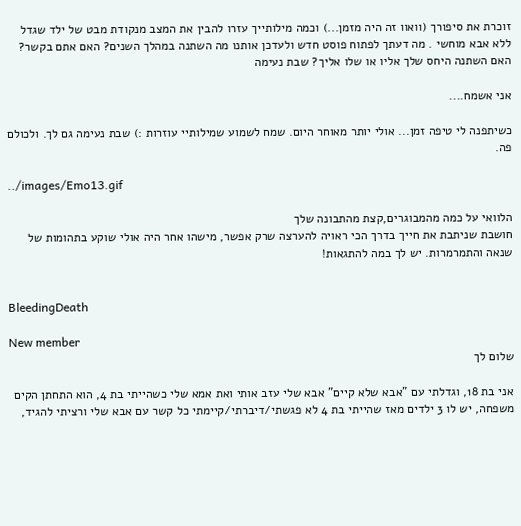זוכרת את סיפורך (וואוו זה היה מזמן...) וכמה מילותייך עזרו להבין את המצב מנקודת מבט של ילד שגדל ללא אבא מוחשי . מה דעתך לפתוח פוסט חדש ולעדכן אותנו מה השתנה במהלך השנים? האם אתם בקשר? האם השתנה היחס שלך אליו או שלו אליך? שבת נעימה

אני אשמח....

כשיתפנה לי טיפה זמן... אולי יותר מאוחר היום. שמח לשמוע שמילותיי עוזרות :) שבת נעימה גם לך. ולכולם פה.

../images/Emo13.gif

הלוואי על כמה מהמבוגרים,קצת מהתבונה שלך
חושבת שניתבת את חייך בדרך הכי ראויה להערצה שרק אפשר, מישהו אחר היה אולי שוקע בתהומות של שנאה והתמרמרות. יש לך במה להתגאות!


BleedingDeath

New member
שלום לך

אני בת 18, וגדלתי עם "אבא שלא קיים" אבא שלי עזב אותי ואת אמא שלי כשהייתי בת 4, הוא התחתן הקים משפחה, יש לו 3 ילדים מאז שהייתי בת 4 לא פגשתי/דיברתי/קיימתי כל קשר עם אבא שלי ורציתי להגיד,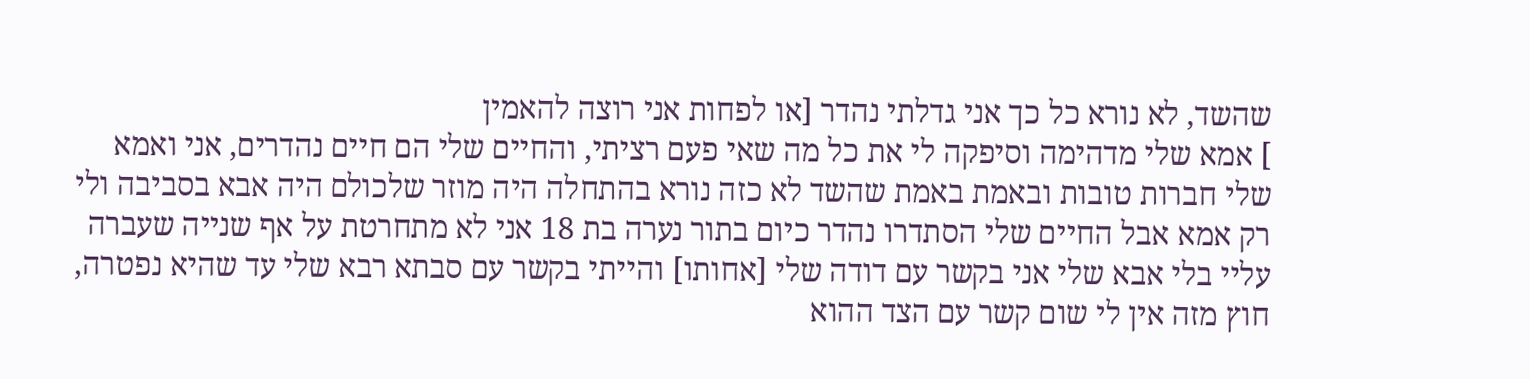שהשד, לא נורא כל כך אני גדלתי נהדר [או לפחות אני רוצה להאמין
] אמא שלי מדהימה וסיפקה לי את כל מה שאי פעם רציתי, והחיים שלי הם חיים נהדרים, אני ואמא שלי חברות טובות ובאמת באמת שהשד לא כזה נורא בהתחלה היה מוזר שלכולם היה אבא בסביבה ולי רק אמא אבל החיים שלי הסתדרו נהדר כיום בתור נערה בת 18 אני לא מתחרטת על אף שנייה שעברה עליי בלי אבא שלי אני בקשר עם דודה שלי [אחותו] והייתי בקשר עם סבתא רבא שלי עד שהיא נפטרה, חוץ מזה אין לי שום קשר עם הצד ההוא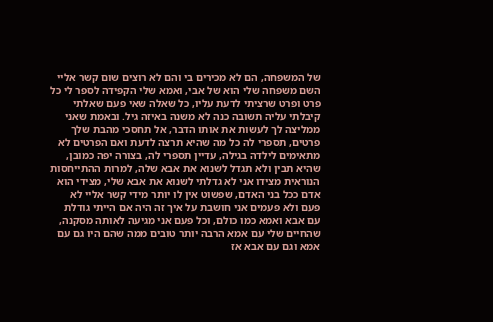של המשפחה, הם לא מכירים בי והם לא רוצים שום קשר אליי השם משפחה שלי הוא של אבי, ואמא שלי הקפידה לספר לי כל פרט ופרט שרציתי לדעת עליו, כל שאלה שאי פעם שאלתי קיבלתי עליה תשובה כנה לא משנה באיזה גיל. ובאמת שאני ממליצה לך לעשות את אותו הדבר, אל תחסכי מהבת שלך פרטים, תספרי לה כל מה שהיא תרצה לדעת ואם הפרטים לא מתאימים לילדה בגילה, עדיין תספרי לה, בצורה יפה כמובן, שהיא תבין ולא תגדל לשנוא את אבא שלה, למרות ההתייחסות הנוראית מצידו אני לא גדלתי לשנוא את אבא שלי, מצידי הוא אדם ככל בני האדם, שפשוט אין לו יותר מידי קשר אליי לא פעם ולא פעמים אני חושבת על איך זה היה אם הייתי גודלת עם אבא ואמא כמו כולם, וכל פעם אני מגיעה לאותה מסקנה, שהחיים שלי עם אמא הרבה יותר טובים ממה שהם היו גם עם אמא וגם עם אבא אז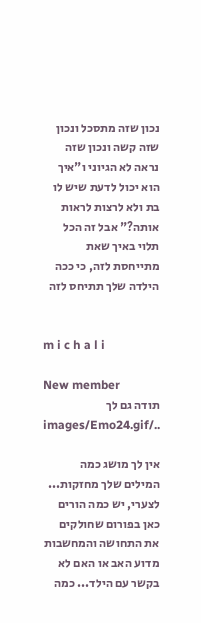נכון שזה מתסכל ונכון שזה קשה ונכון שזה נראה לא הגיוני ו"איך הוא יכול לדעת שיש לו בת ולא לרצות לראות אותה?" אבל זה הכל תלוי באיך שאת מתייחסת לזה, כי ככה הילדה שלך תתיחס לזה


m i c h a l i

New member
תודה גם לך ../images/Emo24.gif

אין לך מושג כמה המילים שלך מחזקות... לצערי, יש כמה הורים כאן בפורום שחולקים את התחושה והמחשבות מדוע האב או האם לא בקשר עם הילד... כמה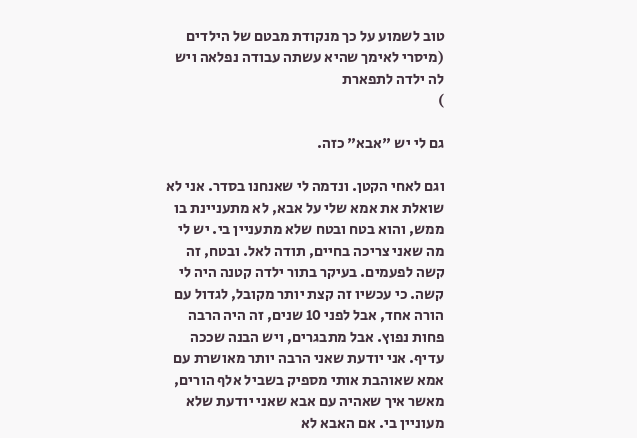טוב לשמוע על כך מנקודת מבטם של הילדים (מיסרי לאימך שהיא עשתה עבודה נפלאה ויש לה ילדה לתפארת
)

גם לי יש "אבא" כזה.

וגם לאחי הקטן. ונדמה לי שאנחנו בסדר. אני לא שואלת את אמא שלי על אבא, לא מתעניינת בו ממש, והוא בטח ובטח שלא מתעניין בי. יש לי מה שאני צריכה בחיים, תודה לאל. ובטח, זה קשה לפעמים. בעיקר בתור ילדה קטנה היה לי קשה. כי עכשיו זה קצת יותר מקובל, לגדול עם הורה אחד, אבל לפני 10 שנים, זה היה הרבה פחות נפוץ. אבל מתבגרים, ויש הבנה שככה עדיף. אני יודעת שאני הרבה יותר מאושרת עם אמא שאוהבת אותי מספיק בשביל אלף הורים, מאשר איך שאהיה עם אבא שאני יודעת שלא מעוניין בי. אם האבא לא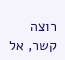רוצה קשר, אל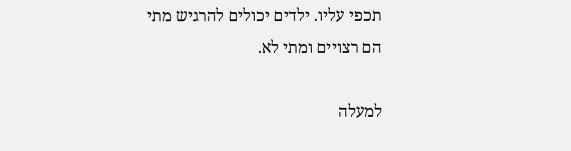תכפי עליו. ילדים יכולים להרגיש מתי הם רצויים ומתי לא.

למעלה